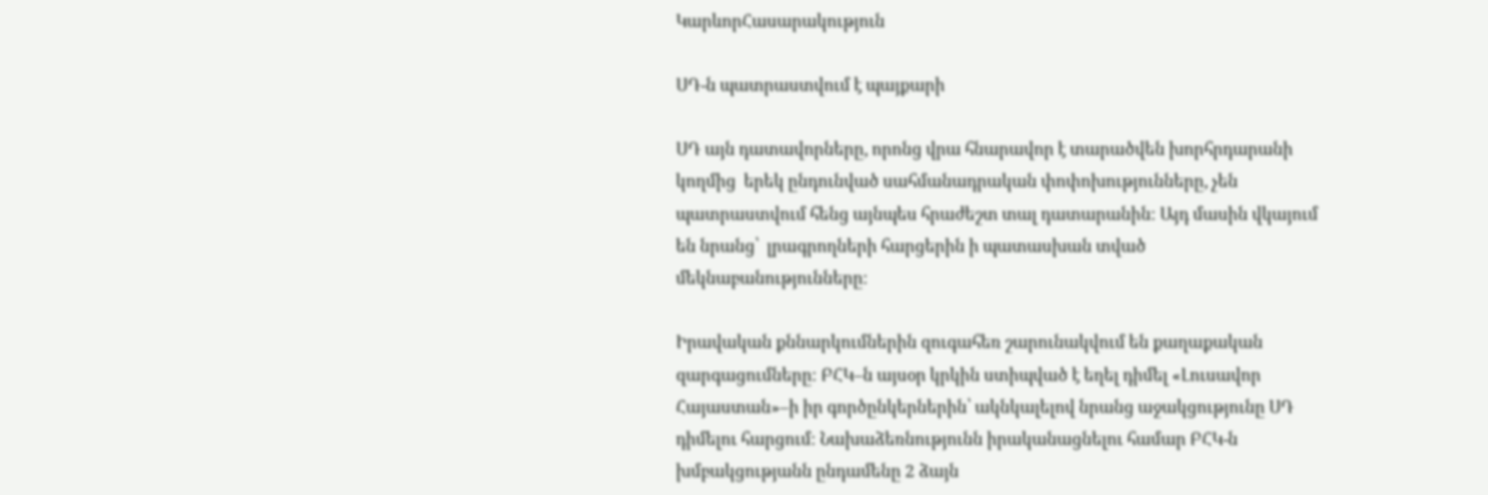ԿարևորՀասարակություն

ՍԴ-ն պատրաստվում է պայքարի

ՍԴ այն դատավորները, որոնց վրա հնարավոր է տարածվեն խորհրդարանի կողմից  երեկ ընդունված սահմանադրական փոփոխությունները, չեն պատրաստվում հենց այնպես հրաժեշտ տալ դատարանին։ Այդ մասին վկայում են նրանց՝  լրագրողների հարցերին ի պատասխան տված մեկնաբանությունները։

Իրավական քննարկումներին զուգահեռ շարունակվում են քաղաքական զարգացումները։ ԲՀԿ–ն այսօր կրկին ստիպված է եղել դիմել «Լուսավոր Հայաստան»–ի իր գործընկերներին՝ ակնկալելով նրանց աջակցությունը ՍԴ դիմելու հարցում։ Նախաձեռնությունն իրականացնելու համար ԲՀԿ-ն  խմբակցությանն ընդամենը 2 ձայն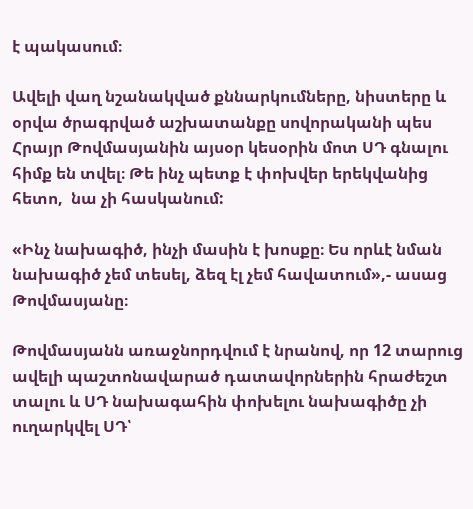է պակասում։

Ավելի վաղ նշանակված քննարկումները, նիստերը և օրվա ծրագրված աշխատանքը սովորականի պես Հրայր Թովմասյանին այսօր կեսօրին մոտ ՍԴ գնալու հիմք են տվել։ Թե ինչ պետք է փոխվեր երեկվանից հետո,  նա չի հասկանում:

«Ինչ նախագիծ, ինչի մասին է խոսքը։ Ես որևէ նման նախագիծ չեմ տեսել, ձեզ էլ չեմ հավատում»,- ասաց Թովմասյանը։

Թովմասյանն առաջնորդվում է նրանով, որ 12 տարուց ավելի պաշտոնավարած դատավորներին հրաժեշտ տալու և ՍԴ նախագահին փոխելու նախագիծը չի ուղարկվել ՍԴ՝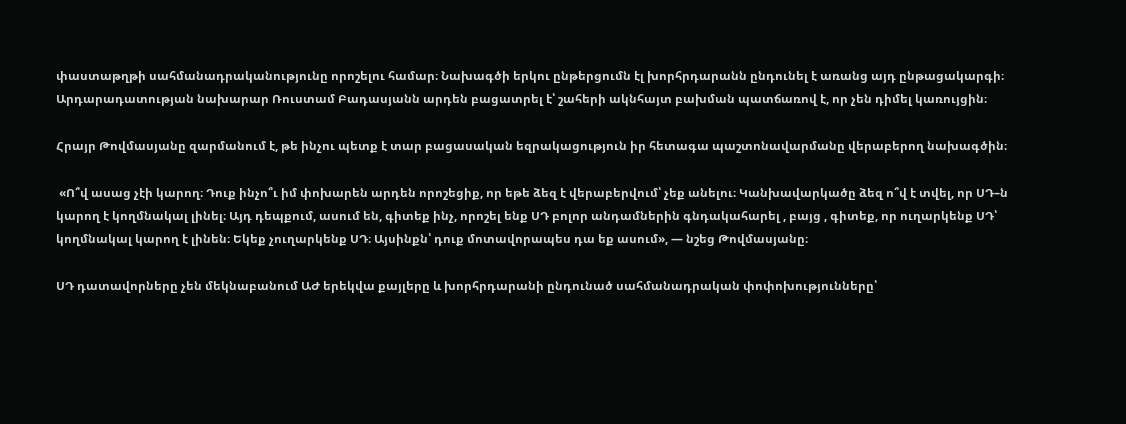փաստաթղթի սահմանադրականությունը որոշելու համար։ Նախագծի երկու ընթերցումն էլ խորհրդարանն ընդունել է առանց այդ ընթացակարգի։ Արդարադատության նախարար Ռուստամ Բադասյանն արդեն բացատրել է՝ շահերի ակնհայտ բախման պատճառով է, որ չեն դիմել կառույցին։

Հրայր Թովմասյանը զարմանում է, թե ինչու պետք է տար բացասական եզրակացություն իր հետագա պաշտոնավարմանը վերաբերող նախագծին։

 «Ո՞վ ասաց չէի կարող։ Դուք ինչո՞ւ իմ փոխարեն արդեն որոշեցիք, որ եթե ձեզ է վերաբերվում՝ չեք անելու։ Կանխավարկածը ձեզ ո՞վ է տվել, որ ՍԴ–ն կարող է կողմնակալ լինել։ Այդ դեպքում, ասում են, գիտեք ինչ, որոշել ենք ՍԴ բոլոր անդամներին գնդակահարել , բայց , գիտեք, որ ուղարկենք ՍԴ՝ կողմնակալ կարող է լինեն։ Եկեք չուղարկենք ՍԴ։ Այսինքն՝ դուք մոտավորապես դա եք ասում», — նշեց Թովմասյանը։

ՍԴ դատավորները չեն մեկնաբանում ԱԺ երեկվա քայլերը և խորհրդարանի ընդունած սահմանադրական փոփոխությունները՝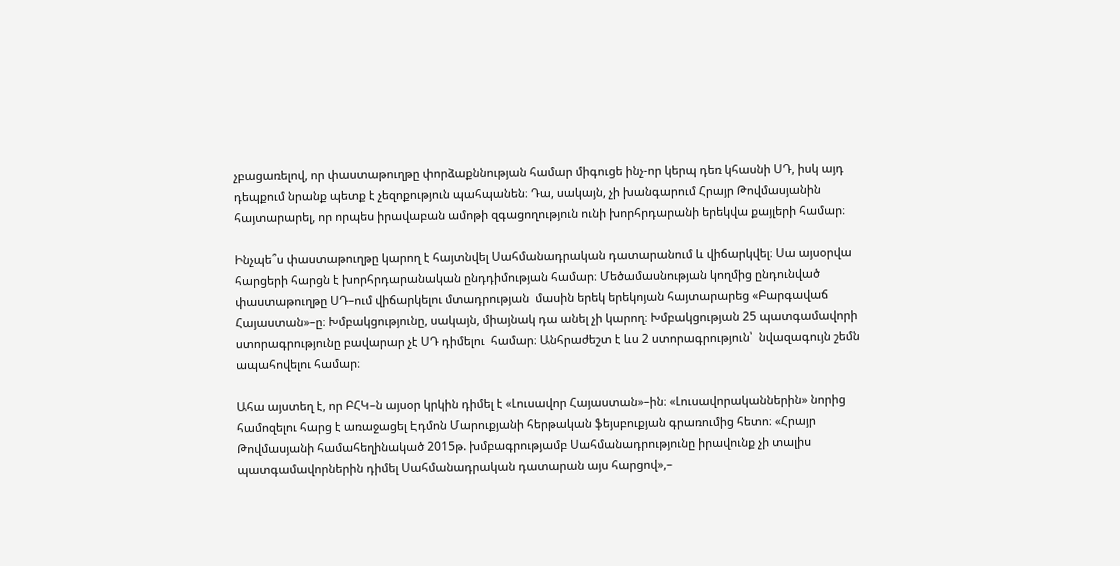չբացառելով, որ փաստաթուղթը փորձաքննության համար միգուցե ինչ-որ կերպ դեռ կհասնի ՍԴ, իսկ այդ դեպքում նրանք պետք է չեզոքություն պահպանեն։ Դա, սակայն, չի խանգարում Հրայր Թովմասյանին հայտարարել, որ որպես իրավաբան ամոթի զգացողություն ունի խորհրդարանի երեկվա քայլերի համար։

Ինչպե՞ս փաստաթուղթը կարող է հայտնվել Սահմանադրական դատարանում և վիճարկվել։ Սա այսօրվա հարցերի հարցն է խորհրդարանական ընդդիմության համար։ Մեծամասնության կողմից ընդունված փաստաթուղթը ՍԴ–ում վիճարկելու մտադրության  մասին երեկ երեկոյան հայտարարեց «Բարգավաճ Հայաստան»–ը։ Խմբակցությունը, սակայն, միայնակ դա անել չի կարող։ Խմբակցության 25 պատգամավորի ստորագրությունը բավարար չէ ՍԴ դիմելու  համար։ Անհրաժեշտ է ևս 2 ստորագրություն՝  նվազագույն շեմն ապահովելու համար։

Ահա այստեղ է, որ ԲՀԿ–ն այսօր կրկին դիմել է «Լուսավոր Հայաստան»–ին։ «Լուսավորականներին» նորից համոզելու հարց է առաջացել Էդմոն Մարուքյանի հերթական ֆեյսբուքյան գրառումից հետո։ «Հրայր Թովմասյանի համահեղինակած 2015թ. խմբագրությամբ Սահմանադրությունը իրավունք չի տալիս պատգամավորներին դիմել Սահմանադրական դատարան այս հարցով»,–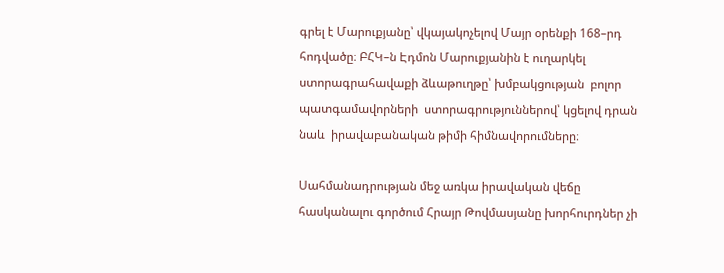գրել է Մարուքյանը՝ վկայակոչելով Մայր օրենքի 168–րդ հոդվածը։ ԲՀԿ–ն Էդմոն Մարուքյանին է ուղարկել ստորագրահավաքի ձևաթուղթը՝ խմբակցության  բոլոր պատգամավորների  ստորագրություններով՝ կցելով դրան նաև  իրավաբանական թիմի հիմնավորումները։

Սահմանադրության մեջ առկա իրավական վեճը հասկանալու գործում Հրայր Թովմասյանը խորհուրդներ չի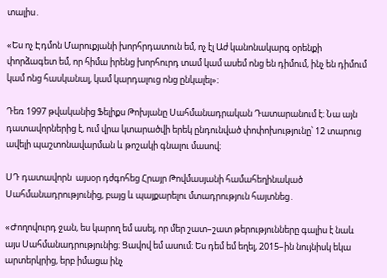տալիս․

«Ես ոչ Էդմոն Մարուքյանի խորհրդատուն եմ, ոչ էլ Աժ կանոնակարգ օրենքի փորձագետ եմ, որ հիմա իրենց խորհուրդ տամ կամ ասեմ ոնց են դիմում, ինչ են դիմում կամ ոնց հասկանալ, կամ կարդալուց ոնց ընկալել»։

Դեռ 1997 թվականից Ֆելիքս Թոխյանը Սահմանադրական Դատարանում է։ Նա այն դատավորներից է, ում վրա կտարածվի երեկ ընդունված փոփոխությունը՝ 12 տարուց ավելի պաշտոնավարման և թոշակի գնալու մասով։

ՍԴ դատավորն  այսօր դժգոհեց Հրայր Թովմասյանի համահեղինակած Սահմանադրությունից, բայց և պայքարելու մտադրություն հայտնեց․

«Ժողովուրդ ջան, ես կարող եմ ասել, որ մեր շատ–շատ թերությունները գալիս է նաև այս Սահմանադրությունից։ Ցավով եմ ասում։ Ես դեմ եմ եղել, 2015–ին նույնիսկ եկա արտերկրից, երբ իմացա ինչ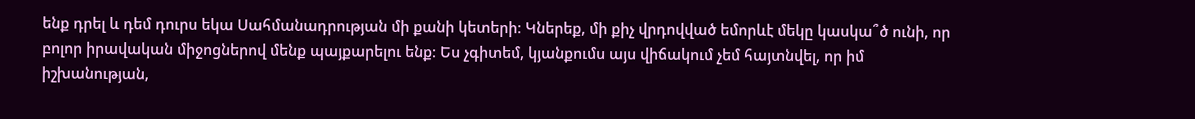ենք դրել և դեմ դուրս եկա Սահմանադրության մի քանի կետերի։ Կներեք, մի քիչ վրդովված եմորևէ մեկը կասկա՞ծ ունի, որ բոլոր իրավական միջոցներով մենք պայքարելու ենք։ Ես չգիտեմ, կյանքումս այս վիճակում չեմ հայտնվել, որ իմ իշխանության,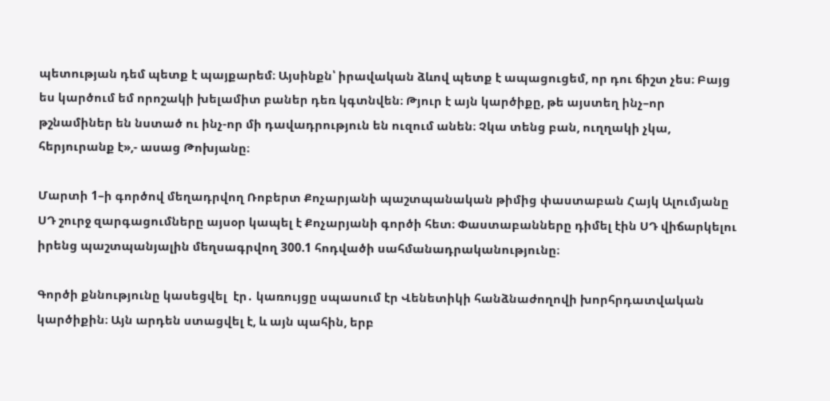պետության դեմ պետք է պայքարեմ։ Այսինքն՝ իրավական ձևով պետք է ապացուցեմ, որ դու ճիշտ չես։ Բայց ես կարծում եմ որոշակի խելամիտ բաներ դեռ կգտնվեն։ Թյուր է այն կարծիքը, թե այստեղ ինչ–որ թշնամիներ են նստած ու ինչ-որ մի դավադրություն են ուզում անեն։ Չկա տենց բան, ուղղակի չկա, հերյուրանք է»,- ասաց Թոխյանը։

Մարտի 1–ի գործով մեղադրվող Ռոբերտ Քոչարյանի պաշտպանական թիմից փաստաբան Հայկ Ալումյանը ՍԴ շուրջ զարգացումները այսօր կապել է Քոչարյանի գործի հետ։ Փաստաբանները դիմել էին ՍԴ վիճարկելու իրենց պաշտպանյալին մեղսագրվող 300.1 հոդվածի սահմանադրականությունը։

Գործի քննությունը կասեցվել  էր․ կառույցը սպասում էր Վենետիկի հանձնաժողովի խորհրդատվական կարծիքին։ Այն արդեն ստացվել է, և այն պահին, երբ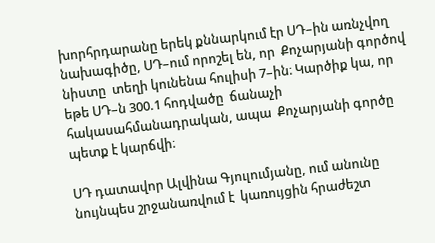խորհրդարանը երեկ քննարկում էր ՍԴ–ին առնչվող նախագիծը, ՍԴ–ում որոշել են, որ  Քոչարյանի գործով նիստը  տեղի կունենա հուլիսի 7–ին։ Կարծիք կա, որ եթե ՍԴ–ն 300.1 հոդվածը  ճանաչի հակասահմանադրական, ապա  Քոչարյանի գործը պետք է կարճվի։

ՍԴ դատավոր Ալվինա Գյուլումյանը, ում անունը նույնպես շրջանառվում է  կառույցին հրաժեշտ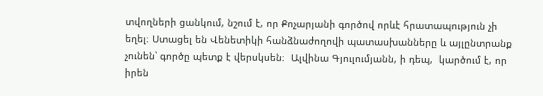տվողների ցանկում, նշում է, որ Քոչարյանի գործով որևէ հրատապություն չի եղել։ Ստացել են Վենետիկի հանձնաժողովի պատասխանները և այլընտրանք չունեն՝ գործը պետք է վերսկսեն։  Ալվինա Գյուլումյանն, ի դեպ,  կարծում է, որ իրեն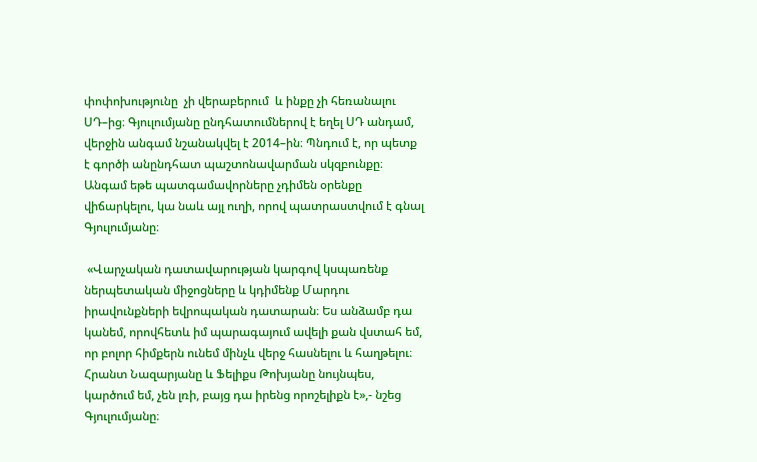փոփոխությունը  չի վերաբերում  և ինքը չի հեռանալու ՍԴ–ից։ Գյուլումյանը ընդհատումներով է եղել ՍԴ անդամ, վերջին անգամ նշանակվել է 2014–ին։ Պնդում է, որ պետք է գործի անընդհատ պաշտոնավարման սկզբունքը։ Անգամ եթե պատգամավորները չդիմեն օրենքը վիճարկելու, կա նաև այլ ուղի, որով պատրաստվում է գնալ Գյուլումյանը։

 «Վարչական դատավարության կարգով կսպառենք ներպետական միջոցները և կդիմենք Մարդու իրավունքների եվրոպական դատարան։ Ես անձամբ դա կանեմ, որովհետև իմ պարագայում ավելի քան վստահ եմ, որ բոլոր հիմքերն ունեմ մինչև վերջ հասնելու և հաղթելու։ Հրանտ Նազարյանը և Ֆելիքս Թոխյանը նույնպես, կարծում եմ, չեն լռի, բայց դա իրենց որոշելիքն է»,- նշեց Գյուլումյանը։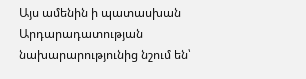Այս ամենին ի պատասխան Արդարադատության նախարարությունից նշում են՝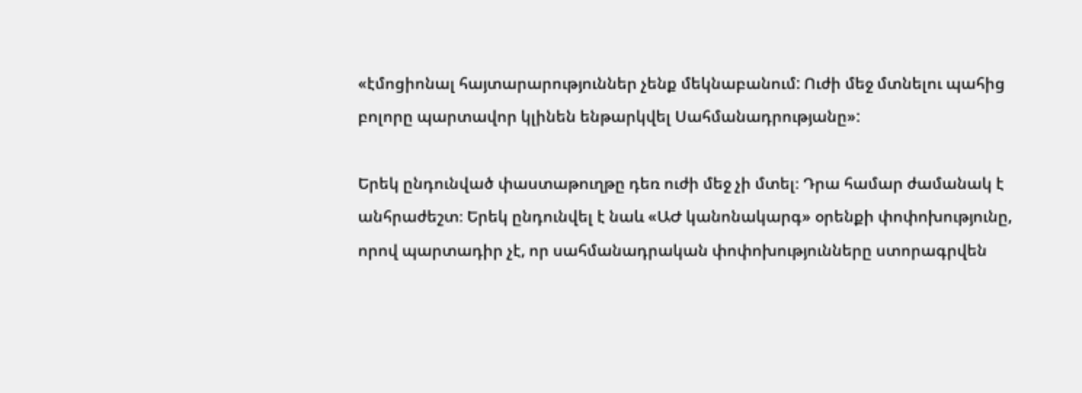«էմոցիոնալ հայտարարություններ չենք մեկնաբանում: Ուժի մեջ մտնելու պահից բոլորը պարտավոր կլինեն ենթարկվել Սահմանադրությանը»:

Երեկ ընդունված փաստաթուղթը դեռ ուժի մեջ չի մտել։ Դրա համար ժամանակ է անհրաժեշտ։ Երեկ ընդունվել է նաև «ԱԺ կանոնակարգ» օրենքի փոփոխությունը, որով պարտադիր չէ, որ սահմանադրական փոփոխությունները ստորագրվեն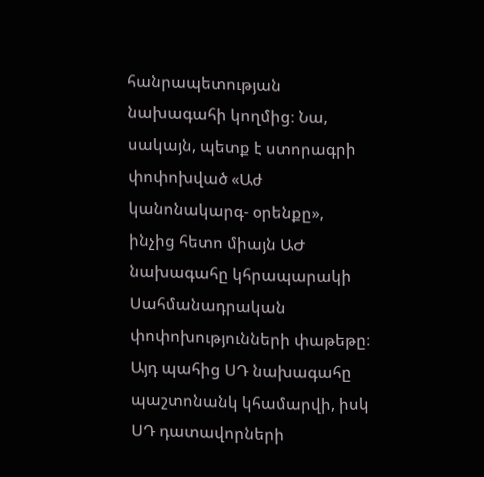հանրապետության նախագահի կողմից։ Նա, սակայն, պետք է ստորագրի փոփոխված «Աժ կանոնակարգ- օրենքը», ինչից հետո միայն ԱԺ նախագահը կհրապարակի Սահմանադրական փոփոխությունների փաթեթը։ Այդ պահից ՍԴ նախագահը պաշտոնանկ կհամարվի, իսկ ՍԴ դատավորների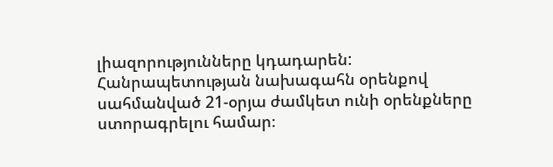լիազորությունները կդադարեն: Հանրապետության նախագահն օրենքով սահմանված 21-օրյա ժամկետ ունի օրենքները ստորագրելու համար։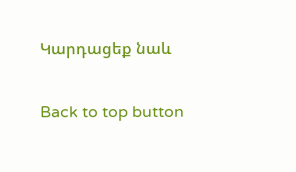Կարդացեք նաև

Back to top button